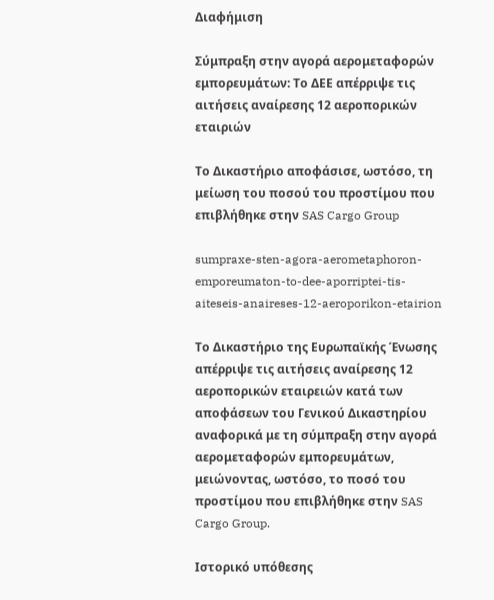Διαφήμιση

Σύμπραξη στην αγορά αερομεταφορών εμπορευμάτων: Το ΔΕΕ απέρριψε τις αιτήσεις αναίρεσης 12 αεροπορικών εταιριών

Το Δικαστήριο αποφάσισε, ωστόσο, τη μείωση του ποσού του προστίμου που επιβλήθηκε στην SAS Cargo Group

sumpraxe-sten-agora-aerometaphoron-emporeumaton-to-dee-aporriptei-tis-aiteseis-anaireses-12-aeroporikon-etairion

Το Δικαστήριο της Ευρωπαϊκής Ένωσης απέρριψε τις αιτήσεις αναίρεσης 12 αεροπορικών εταιρειών κατά των αποφάσεων του Γενικού Δικαστηρίου αναφορικά με τη σύμπραξη στην αγορά αερομεταφορών εμπορευμάτων, μειώνοντας, ωστόσο, το ποσό του προστίμου που επιβλήθηκε στην SAS Cargo Group.

Ιστορικό υπόθεσης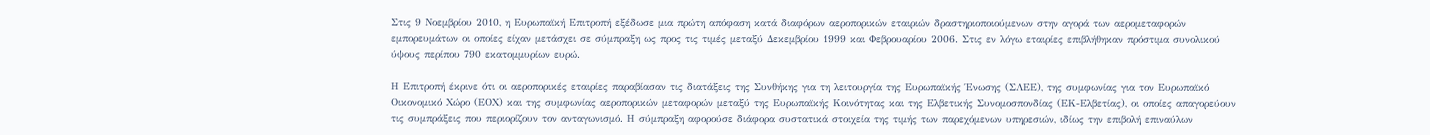Στις 9 Νοεμβρίου 2010, η Ευρωπαϊκή Επιτροπή εξέδωσε μια πρώτη απόφαση κατά διαφόρων αεροπορικών εταιριών δραστηριοποιούμενων στην αγορά των αερομεταφορών εμπορευμάτων οι οποίες είχαν μετάσχει σε σύμπραξη ως προς τις τιμές μεταξύ Δεκεμβρίου 1999 και Φεβρουαρίου 2006. Στις εν λόγω εταιρίες επιβλήθηκαν πρόστιμα συνολικού ύψους περίπου 790 εκατομμυρίων ευρώ.

Η Επιτροπή έκρινε ότι οι αεροπορικές εταιρίες παραβίασαν τις διατάξεις της Συνθήκης για τη λειτουργία της Ευρωπαϊκής Ένωσης (ΣΛΕΕ), της συμφωνίας για τον Ευρωπαϊκό Οικονομικό Χώρο (ΕΟΧ) και της συμφωνίας αεροπορικών μεταφορών μεταξύ της Ευρωπαϊκής Κοινότητας και της Ελβετικής Συνομοσπονδίας (ΕΚ-Ελβετίας), οι οποίες απαγορεύουν τις συμπράξεις που περιορίζουν τον ανταγωνισμό. Η σύμπραξη αφορούσε διάφορα συστατικά στοιχεία της τιμής των παρεχόμενων υπηρεσιών, ιδίως την επιβολή επιναύλων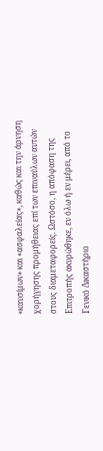«καυσίμων» και «ασφαλείας», καθώς και την άρνηση χορήγησης προμήθειας επί των επιναύλων αυτών στους διαμεταφορείς. Ωστόσο, η απόφαση της Επιτροπής ακυρώθηκε, εν όλω ή εν μέρει, από το Γενικό Δικαστήριο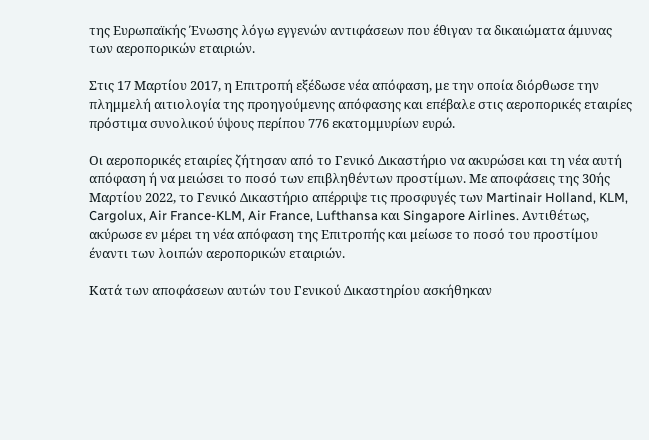της Ευρωπαϊκής Ένωσης λόγω εγγενών αντιφάσεων που έθιγαν τα δικαιώματα άμυνας των αεροπορικών εταιριών.

Στις 17 Μαρτίου 2017, η Επιτροπή εξέδωσε νέα απόφαση, με την οποία διόρθωσε την πλημμελή αιτιολογία της προηγούμενης απόφασης και επέβαλε στις αεροπορικές εταιρίες πρόστιμα συνολικού ύψους περίπου 776 εκατομμυρίων ευρώ.

Οι αεροπορικές εταιρίες ζήτησαν από το Γενικό Δικαστήριο να ακυρώσει και τη νέα αυτή απόφαση ή να μειώσει το ποσό των επιβληθέντων προστίμων. Με αποφάσεις της 30ής Μαρτίου 2022, το Γενικό Δικαστήριο απέρριψε τις προσφυγές των Martinair Holland, KLM, Cargolux, Air France-KLM, Air France, Lufthansa και Singapore Airlines. Αντιθέτως, ακύρωσε εν μέρει τη νέα απόφαση της Επιτροπής και μείωσε το ποσό του προστίμου έναντι των λοιπών αεροπορικών εταιριών.

Κατά των αποφάσεων αυτών του Γενικού Δικαστηρίου ασκήθηκαν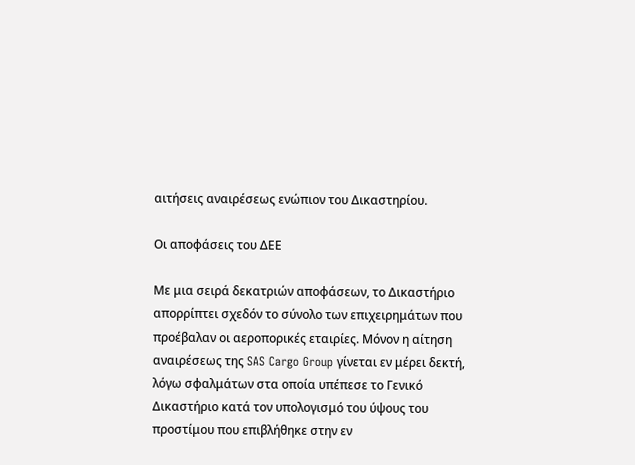αιτήσεις αναιρέσεως ενώπιον του Δικαστηρίου.

Οι αποφάσεις του ΔΕΕ

Με μια σειρά δεκατριών αποφάσεων, το Δικαστήριο απορρίπτει σχεδόν το σύνολο των επιχειρημάτων που προέβαλαν οι αεροπορικές εταιρίες. Μόνον η αίτηση αναιρέσεως της SAS Cargo Group γίνεται εν μέρει δεκτή, λόγω σφαλμάτων στα οποία υπέπεσε το Γενικό Δικαστήριο κατά τον υπολογισμό του ύψους του προστίμου που επιβλήθηκε στην εν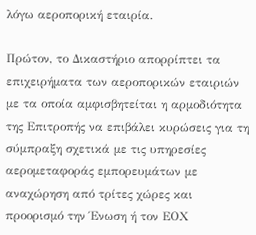λόγω αεροπορική εταιρία.

Πρώτον, το Δικαστήριο απορρίπτει τα επιχειρήματα των αεροπορικών εταιριών με τα οποία αμφισβητείται η αρμοδιότητα της Επιτροπής να επιβάλει κυρώσεις για τη σύμπραξη σχετικά με τις υπηρεσίες αερομεταφοράς εμπορευμάτων με αναχώρηση από τρίτες χώρες και προορισμό την Ένωση ή τον ΕΟΧ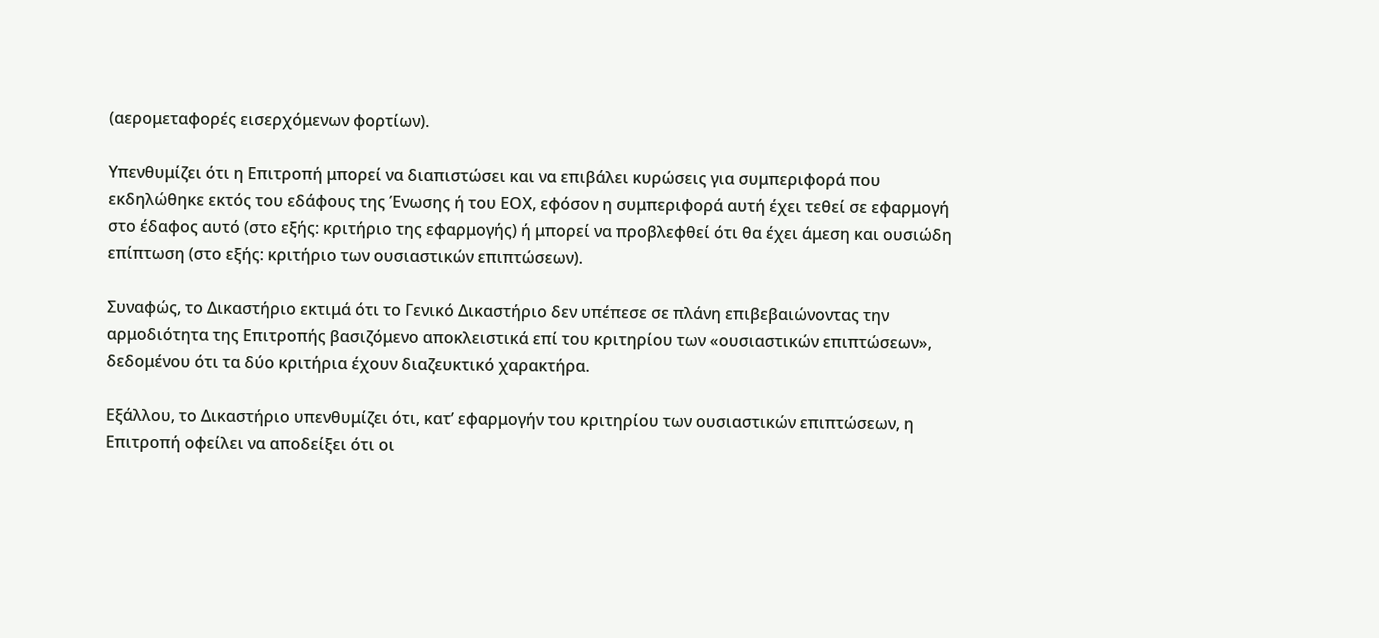(αερομεταφορές εισερχόμενων φορτίων).

Υπενθυμίζει ότι η Επιτροπή μπορεί να διαπιστώσει και να επιβάλει κυρώσεις για συμπεριφορά που εκδηλώθηκε εκτός του εδάφους της Ένωσης ή του ΕΟΧ, εφόσον η συμπεριφορά αυτή έχει τεθεί σε εφαρμογή στο έδαφος αυτό (στο εξής: κριτήριο της εφαρμογής) ή μπορεί να προβλεφθεί ότι θα έχει άμεση και ουσιώδη επίπτωση (στο εξής: κριτήριο των ουσιαστικών επιπτώσεων).

Συναφώς, το Δικαστήριο εκτιμά ότι το Γενικό Δικαστήριο δεν υπέπεσε σε πλάνη επιβεβαιώνοντας την αρμοδιότητα της Επιτροπής βασιζόμενο αποκλειστικά επί του κριτηρίου των «ουσιαστικών επιπτώσεων», δεδομένου ότι τα δύο κριτήρια έχουν διαζευκτικό χαρακτήρα.

Εξάλλου, το Δικαστήριο υπενθυμίζει ότι, κατ’ εφαρμογήν του κριτηρίου των ουσιαστικών επιπτώσεων, η Επιτροπή οφείλει να αποδείξει ότι οι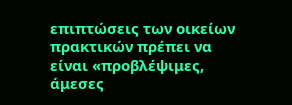επιπτώσεις των οικείων πρακτικών πρέπει να είναι «προβλέψιμες, άμεσες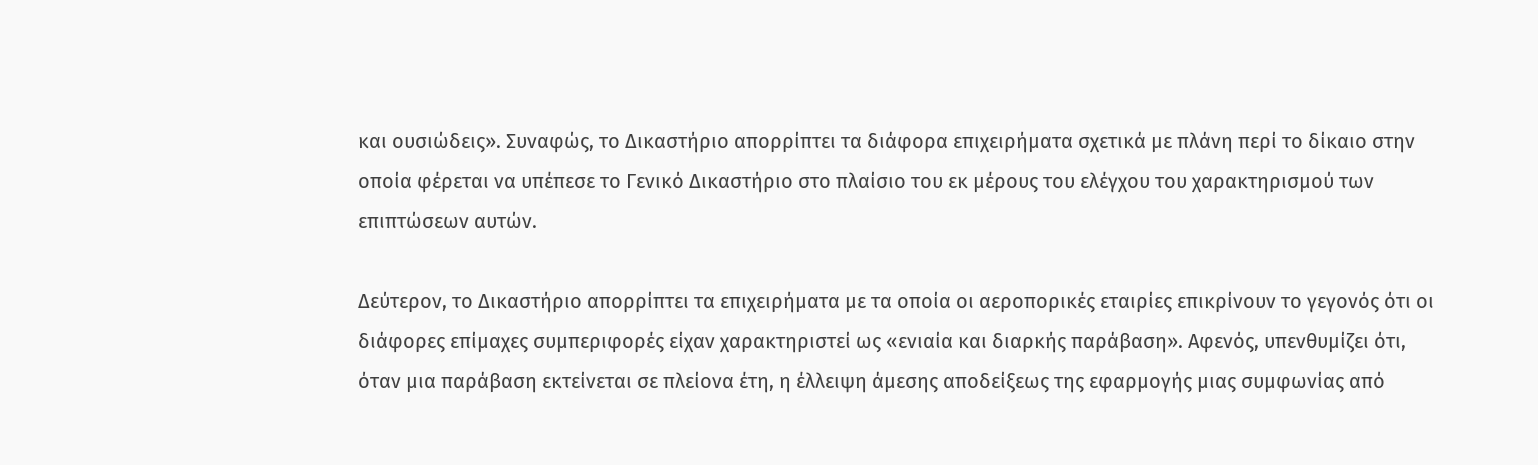και ουσιώδεις». Συναφώς, το Δικαστήριο απορρίπτει τα διάφορα επιχειρήματα σχετικά με πλάνη περί το δίκαιο στην οποία φέρεται να υπέπεσε το Γενικό Δικαστήριο στο πλαίσιο του εκ μέρους του ελέγχου του χαρακτηρισμού των επιπτώσεων αυτών.

Δεύτερον, το Δικαστήριο απορρίπτει τα επιχειρήματα με τα οποία οι αεροπορικές εταιρίες επικρίνουν το γεγονός ότι οι διάφορες επίμαχες συμπεριφορές είχαν χαρακτηριστεί ως «ενιαία και διαρκής παράβαση». Αφενός, υπενθυμίζει ότι, όταν μια παράβαση εκτείνεται σε πλείονα έτη, η έλλειψη άμεσης αποδείξεως της εφαρμογής μιας συμφωνίας από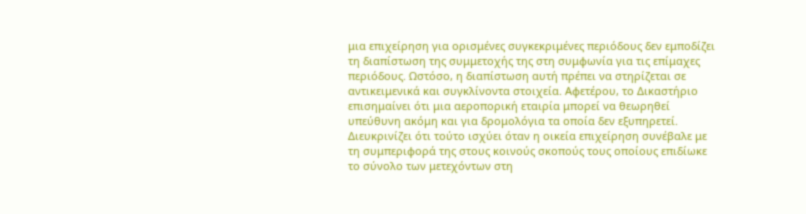μια επιχείρηση για ορισμένες συγκεκριμένες περιόδους δεν εμποδίζει τη διαπίστωση της συμμετοχής της στη συμφωνία για τις επίμαχες περιόδους. Ωστόσο, η διαπίστωση αυτή πρέπει να στηρίζεται σε αντικειμενικά και συγκλίνοντα στοιχεία. Αφετέρου, το Δικαστήριο επισημαίνει ότι μια αεροπορική εταιρία μπορεί να θεωρηθεί υπεύθυνη ακόμη και για δρομολόγια τα οποία δεν εξυπηρετεί. Διευκρινίζει ότι τούτο ισχύει όταν η οικεία επιχείρηση συνέβαλε με τη συμπεριφορά της στους κοινούς σκοπούς τους οποίους επιδίωκε το σύνολο των μετεχόντων στη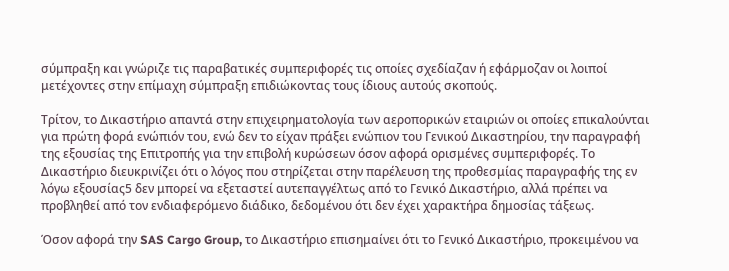σύμπραξη και γνώριζε τις παραβατικές συμπεριφορές τις οποίες σχεδίαζαν ή εφάρμοζαν οι λοιποί μετέχοντες στην επίμαχη σύμπραξη επιδιώκοντας τους ίδιους αυτούς σκοπούς.

Τρίτον, το Δικαστήριο απαντά στην επιχειρηματολογία των αεροπορικών εταιριών οι οποίες επικαλούνται για πρώτη φορά ενώπιόν του, ενώ δεν το είχαν πράξει ενώπιον του Γενικού Δικαστηρίου, την παραγραφή της εξουσίας της Επιτροπής για την επιβολή κυρώσεων όσον αφορά ορισμένες συμπεριφορές. Το Δικαστήριο διευκρινίζει ότι ο λόγος που στηρίζεται στην παρέλευση της προθεσμίας παραγραφής της εν λόγω εξουσίας5 δεν μπορεί να εξεταστεί αυτεπαγγέλτως από το Γενικό Δικαστήριο, αλλά πρέπει να προβληθεί από τον ενδιαφερόμενο διάδικο, δεδομένου ότι δεν έχει χαρακτήρα δημοσίας τάξεως.

Όσον αφορά την SAS Cargo Group, το Δικαστήριο επισημαίνει ότι το Γενικό Δικαστήριο, προκειμένου να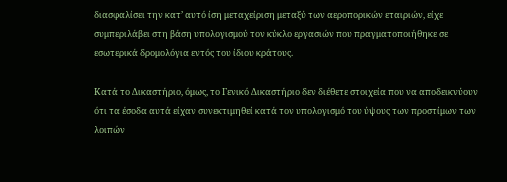διασφαλίσει την κατ’ αυτό ίση μεταχείριση μεταξύ των αεροπορικών εταιριών, είχε συμπεριλάβει στη βάση υπολογισμού τον κύκλο εργασιών που πραγματοποιήθηκε σε εσωτερικά δρομολόγια εντός του ίδιου κράτους.

Κατά το Δικαστήριο, όμως, το Γενικό Δικαστήριο δεν διέθετε στοιχεία που να αποδεικνύουν ότι τα έσοδα αυτά είχαν συνεκτιμηθεί κατά τον υπολογισμό του ύψους των προστίμων των λοιπών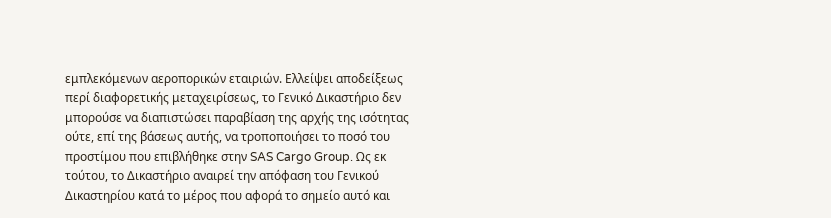εμπλεκόμενων αεροπορικών εταιριών. Ελλείψει αποδείξεως περί διαφορετικής μεταχειρίσεως, το Γενικό Δικαστήριο δεν μπορούσε να διαπιστώσει παραβίαση της αρχής της ισότητας ούτε, επί της βάσεως αυτής, να τροποποιήσει το ποσό του προστίμου που επιβλήθηκε στην SAS Cargo Group. Ως εκ τούτου, το Δικαστήριο αναιρεί την απόφαση του Γενικού Δικαστηρίου κατά το μέρος που αφορά το σημείο αυτό και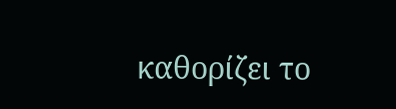καθορίζει το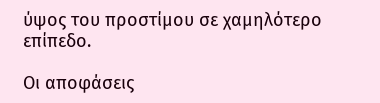ύψος του προστίμου σε χαμηλότερο επίπεδο.

Οι αποφάσεις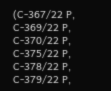(C-367/22 P, C‐369/22 P, C‐370/22 P, C‐375/22 P, C‐378/22 P, C‐379/22 P,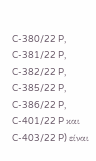C‐380/22 P, C‐381/22 P, C‐382/22 P, C‐385/22 P, C‐386/22 P, C‐401/22 P και C‐403/22 P) είναι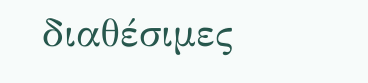διαθέσιμες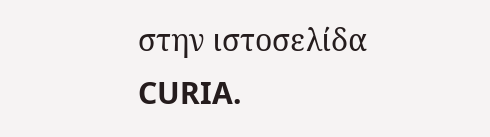στην ιστοσελίδα CURIA.